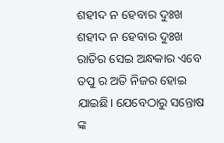ଶହୀଦ ନ ହେବାର ଦୁଃଖ
ଶହୀଦ ନ ହେବାର ଦୁଃଖ
ରାତିର ସେଇ ଅନ୍ଧକାର ଏବେ ତପୁ ର ଅତି ନିଜର ହୋଇ ଯାଇଛି। ଯେବେଠାରୁ ସନ୍ତୋଷ ଙ୍କ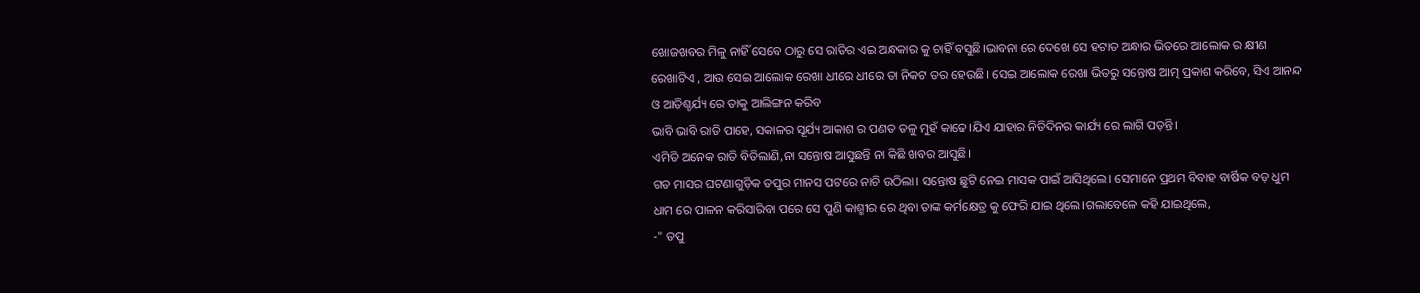ଖୋଜଖବର ମିଳୁ ନାହିଁ ସେବେ ଠାରୁ ସେ ରାତିର ଏଇ ଅନ୍ଧକାର କୁ ଚାହିଁ ବସୁଛି।ଭାବନା ରେ ଦେଖେ ସେ ହଟାତ ଅନ୍ଧାର ଭିତରେ ଆଲୋକ ର କ୍ଷୀଣ ରେଖାଟିଏ , ଆଉ ସେଇ ଆଲୋକ ରେଖା ଧୀରେ ଧୀରେ ତା ନିକଟ ତର ହେଉଛି। ସେଇ ଆଲୋକ ରେଖା ଭିତରୁ ସନ୍ତୋଷ ଆତ୍ମ ପ୍ରକାଶ କରିବେ, ସିଏ ଆନନ୍ଦ ଓ ଆତିଶ୍ଚର୍ଯ୍ୟ ରେ ତାକୁ ଆଲିଙ୍ଗନ କରିବ
ଭାବି ଭାବି ରାତି ପାହେ, ସକାଳର ସୂର୍ଯ୍ୟ ଆକାଶ ର ପଣତ ତଳୁ ମୁହଁ କାଢେ।ଯିଏ ଯାହାର ନିତିଦିନର କାର୍ଯ୍ୟ ରେ ଲାଗି ପଡ଼ନ୍ତି।
ଏମିତି ଅନେକ ରାତି ବିତିଲାଣି,ନା ସନ୍ତୋଷ ଆସୁଛନ୍ତି ନା କିଛି ଖବର ଆସୁଛି।
ଗତ ମାସର ଘଟଣାଗୁଡ଼ିକ ତପୁର ମାନସ ପଟରେ ନାଚି ଉଠିଲା। ସନ୍ତୋଷ ଛୁଟି ନେଇ ମାସକ ପାଇଁ ଆସିଥିଲେ। ସେମାନେ ପ୍ରଥମ ବିବାହ ବାର୍ଷିକ ବଡ଼ ଧୁମ ଧାମ ରେ ପାଳନ କରିସାରିବା ପରେ ସେ ପୁଣି କାଶ୍ମୀର ରେ ଥିବା ତାଙ୍କ କର୍ମକ୍ଷେତ୍ର କୁ ଫେରି ଯାଇ ଥିଲେ।ଗଲାବେଳେ କହି ଯାଇଥିଲେ,
-" ତପୁ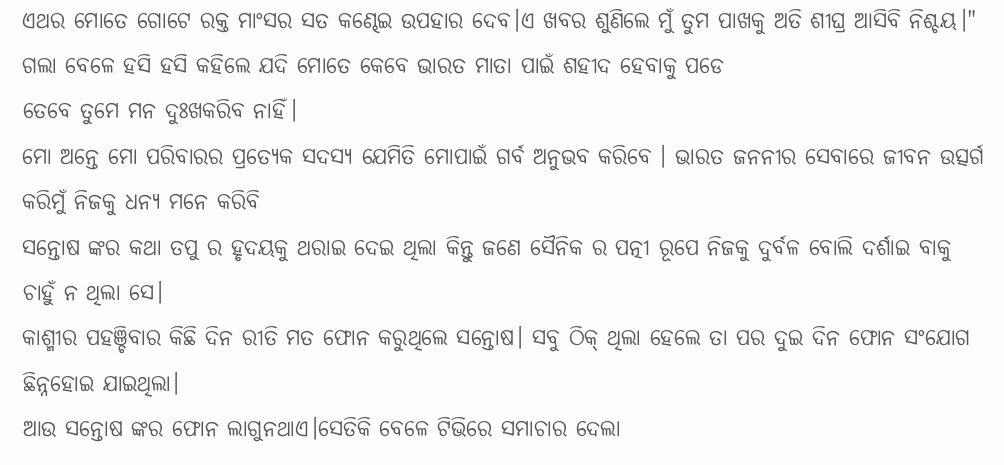ଏଥର ମୋତେ ଗୋଟେ ରକ୍ତ ମାଂସର ସତ କଣ୍ଢେଇ ଉପହାର ଦେବ।ଏ ଖବର ଶୁଣିଲେ ମୁଁ ତୁମ ପାଖକୁ ଅତି ଶୀଘ୍ର ଆସିବି ନିଶ୍ଚୟ।"
ଗଲା ବେଳେ ହସି ହସି କହିଲେ ଯଦି ମୋତେ କେବେ ଭାରତ ମାତା ପାଇଁ ଶହୀଦ ହେବାକୁ ପଡେ
ତେବେ ତୁମେ ମନ ଦୁଃଖକରିବ ନାହିଁ।
ମୋ ଅନ୍ତେ ମୋ ପରିବାରର ପ୍ରତ୍ୟେକ ସଦସ୍ୟ ଯେମିତି ମୋପାଇଁ ଗର୍ବ ଅନୁଭବ କରିବେ । ଭାରତ ଜନନୀର ସେବାରେ ଜୀବନ ଉତ୍ସର୍ଗ କରିମୁଁ ନିଜକୁ ଧନ୍ୟ ମନେ କରିବି
ସନ୍ତୋଷ ଙ୍କର କଥା ତପୁ ର ହୃଦୟକୁ ଥରାଇ ଦେଇ ଥିଲା କିନ୍ତୁ ଜଣେ ସୈନିକ ର ପତ୍ନୀ ରୂପେ ନିଜକୁ ଦୁର୍ବଳ ବୋଲି ଦର୍ଶାଇ ବାକୁ ଚାହୁଁ ନ ଥିଲା ସେ।
କାଶ୍ମୀର ପହଞ୍ଚିବାର କିଛି ଦିନ ରୀତି ମତ ଫୋନ କରୁଥିଲେ ସନ୍ତୋଷ। ସବୁ ଠିକ୍ ଥିଲା ହେଲେ ତା ପର ଦୁଇ ଦିନ ଫୋନ ସଂଯୋଗ ଛିନ୍ନହୋଇ ଯାଇଥିଲା।
ଆଉ ସନ୍ତୋଷ ଙ୍କର ଫୋନ ଲାଗୁନଥାଏ।ସେତିକି ବେଳେ ଟିଭିରେ ସମାଚାର ଦେଲା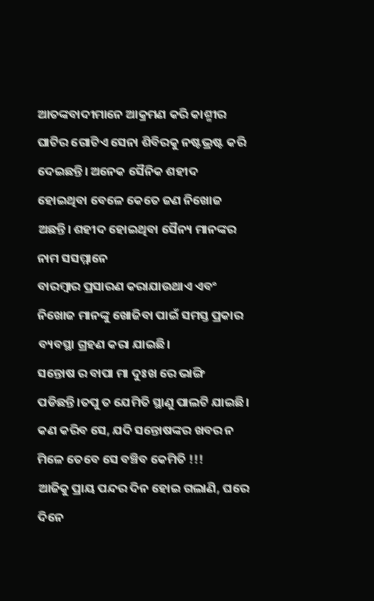ଆତଙ୍କବାଦୀମାନେ ଆକ୍ରମଣ କରି କାଶ୍ମୀର ଘାଟିର ଗୋଟିଏ ସେନା ଶିବିରକୁ ନଷ୍ଟଭ୍ରଷ୍ଟ କରି ଦେଇଛନ୍ତି। ଅନେକ ସୈନିକ ଶହୀଦ ହୋଇଥିବା ବେଳେ କେତେ ଜଣ ନିଖୋଜ ଅଛନ୍ତି। ଶହୀଦ ହୋଇଥିବା ସୈନ୍ୟ ମାନଙ୍କର ନାମ ସସମ୍ମାନେ
ବାରମ୍ବାର ପ୍ରସାରଣ କରାଯାଉଥାଏ ଏବଂ ନିଖୋଜ ମାନଙ୍କୁ ଖୋଜିବା ପାଇଁ ସମସ୍ତ ପ୍ରକାର ବ୍ୟବସ୍ଥା ଗ୍ରହଣ କରା ଯାଇଛି।
ସନ୍ତୋଷ ର ବାପା ମା ଦୁଃଖ ରେ ଭାଙ୍ଗି ପଡିଛନ୍ତି।ତପୁ ତ ଯେମିତି ସ୍ଥାଣୁ ପାଲଟି ଯାଇଛି।
କଣ କରିବ ସେ, ଯଦି ସନ୍ତୋଷଙ୍କର ଖବର ନ ମିଳେ ତେବେ ସେ ବଞ୍ଚିବ କେମିତି !!!
ଆଜିକୁ ପ୍ରାୟ ପନ୍ଦର ଦିନ ହୋଇ ଗଲାଣି, ଘରେ ଦିନେ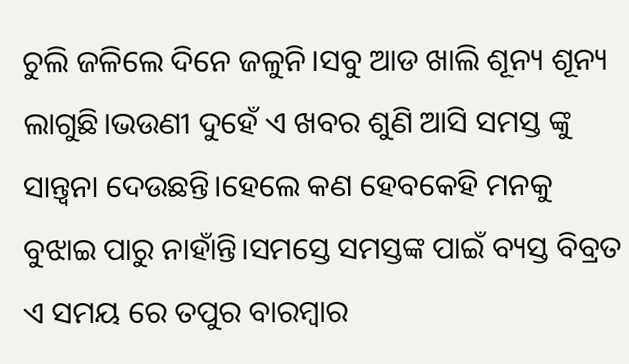ଚୁଲି ଜଳିଲେ ଦିନେ ଜଳୁନି।ସବୁ ଆଡ ଖାଲି ଶୂନ୍ୟ ଶୂନ୍ୟ ଲାଗୁଛି।ଭଉଣୀ ଦୁହେଁ ଏ ଖବର ଶୁଣି ଆସି ସମସ୍ତ ଙ୍କୁ ସାନ୍ତ୍ଵନା ଦେଉଛନ୍ତି।ହେଲେ କଣ ହେବକେହି ମନକୁ ବୁଝାଇ ପାରୁ ନାହାଁନ୍ତି।ସମସ୍ତେ ସମସ୍ତଙ୍କ ପାଇଁ ବ୍ୟସ୍ତ ବିବ୍ରତ
ଏ ସମୟ ରେ ତପୁର ବାରମ୍ବାର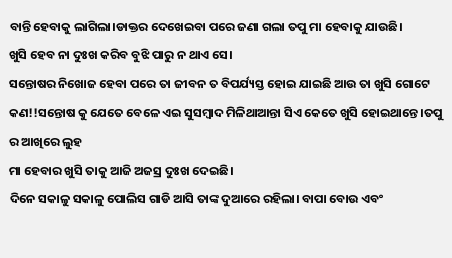ବାନ୍ତି ହେବାକୁ ଲାଗିଲା।ଡାକ୍ତର ଦେଖେଇବା ପରେ ଜଣା ଗଲା ତପୁ ମା ହେବାକୁ ଯାଉଛି।
ଖୁସି ହେବ ନା ଦୁଃଖ କରିବ ବୁଝି ପାରୁ ନ ଥାଏ ସେ।
ସନ୍ତୋଷର ନିଖୋଜ ହେବା ପରେ ତା ଜୀବନ ତ ବିପର୍ଯ୍ୟସ୍ତ ହୋଇ ଯାଇଛି ଆଉ ତା ଖୁସି ଗୋଟେ କଣ!!ସନ୍ତୋଷ କୁ ଯେତେ ବେଳେ ଏଇ ସୁସମ୍ବାଦ ମିଳିଥାଆନ୍ତା ସିଏ କେତେ ଖୁସି ହୋଇଥାନ୍ତେ ।ତପୁ ର ଆଖିରେ ଲୁହ
ମା ହେବାର ଖୁସି ତାକୁ ଆଜି ଅଜସ୍ର ଦୁଃଖ ଦେଇଛି।
ଦିନେ ସକାଳୁ ସକାଳୁ ପୋଲିସ ଗାଡି ଆସି ତାଙ୍କ ଦୁଆରେ ରହିଲା। ବାପା ବୋଉ ଏବଂ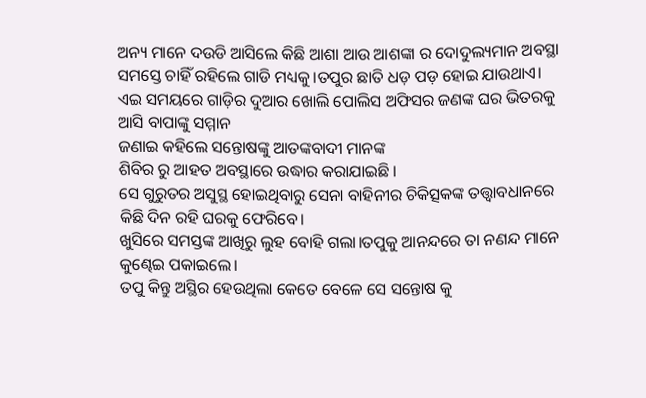ଅନ୍ୟ ମାନେ ଦଉଡି ଆସିଲେ କିଛି ଆଶା ଆଉ ଆଶଙ୍କା ର ଦୋଦୁଲ୍ୟମାନ ଅବସ୍ଥା ସମସ୍ତେ ଚାହିଁ ରହିଲେ ଗାଡି ମଧ୍ୟକୁ।ତପୁର ଛାତି ଧଡ଼ ପଡ଼ ହୋଇ ଯାଉଥାଏ।
ଏଇ ସମୟରେ ଗାଡ଼ିର ଦୁଆର ଖୋଲି ପୋଲିସ ଅଫିସର ଜଣଙ୍କ ଘର ଭିତରକୁ ଆସି ବାପାଙ୍କୁ ସମ୍ମାନ
ଜଣାଇ କହିଲେ ସନ୍ତୋଷଙ୍କୁ ଆତଙ୍କବାଦୀ ମାନଙ୍କ
ଶିବିର ରୁ ଆହତ ଅବସ୍ଥାରେ ଉଦ୍ଧାର କରାଯାଇଛି ।
ସେ ଗୁରୁତର ଅସୁସ୍ଥ ହୋଇଥିବାରୁ ସେନା ବାହିନୀର ଚିକିତ୍ସକଙ୍କ ତତ୍ତ୍ଵାବଧାନରେ କିଛି ଦିନ ରହି ଘରକୁ ଫେରିବେ।
ଖୁସିରେ ସମସ୍ତଙ୍କ ଆଖିରୁ ଲୁହ ବୋହି ଗଲା।ତପୁକୁ ଆନନ୍ଦରେ ତା ନଣନ୍ଦ ମାନେ କୁଣ୍ଢେଇ ପକାଇଲେ।
ତପୁ କିନ୍ତୁ ଅସ୍ଥିର ହେଉଥିଲା କେତେ ବେଳେ ସେ ସନ୍ତୋଷ କୁ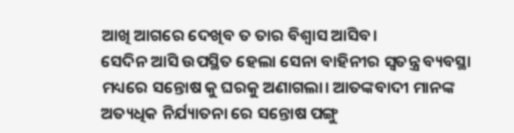ଆଖି ଆଗରେ ଦେଖିବ ତ ତାର ବିଶ୍ୱାସ ଆସିବ।
ସେଦିନ ଆସି ଉପସ୍ଥିତ ହେଲା ସେନା ବାହିନୀର ସ୍ବତନ୍ତ୍ର ବ୍ୟବସ୍ଥା ମଧ୍ୟରେ ସନ୍ତୋଷ କୁ ଘରକୁ ଅଣାଗଲା। ଆତଙ୍କବାଦୀ ମାନଙ୍କ ଅତ୍ୟଧିକ ନିର୍ଯ୍ୟାତନା ରେ ସନ୍ତୋଷ ପଙ୍ଗୁ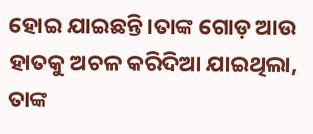ହୋଇ ଯାଇଛନ୍ତି।ତାଙ୍କ ଗୋଡ଼ ଆଉ ହାତକୁ ଅଚଳ କରିଦିଆ ଯାଇଥିଲା, ତାଙ୍କ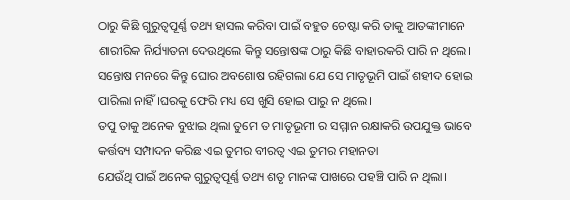ଠାରୁ କିଛି ଗୁରୁତ୍ୱପୂର୍ଣ୍ଣ ତଥ୍ୟ ହାସଲ କରିବା ପାଇଁ ବହୁତ ଚେଷ୍ଟା କରି ତାକୁ ଆତଙ୍କୀମାନେ ଶାରୀରିକ ନିର୍ଯ୍ୟାତନା ଦେଉଥିଲେ କିନ୍ତୁ ସନ୍ତୋଷଙ୍କ ଠାରୁ କିଛି ବାହାରକରି ପାରି ନ ଥିଲେ।
ସନ୍ତୋଷ ମନରେ କିନ୍ତୁ ଘୋର ଅବଶୋଷ ରହିଗଲା ଯେ ସେ ମାତୃଭୂମି ପାଇଁ ଶହୀଦ ହୋଇ ପାରିଲା ନାହିଁ।ଘରକୁ ଫେରି ମଧ୍ୟ ସେ ଖୁସି ହୋଇ ପାରୁ ନ ଥିଲେ।
ତପୁ ତାକୁ ଅନେକ ବୁଝାଇ ଥିଲା ତୁମେ ତ ମାତୃଭୂମୀ ର ସମ୍ମାନ ରକ୍ଷାକରି ଉପଯୁକ୍ତ ଭାବେ କର୍ତ୍ତବ୍ୟ ସମ୍ପାଦନ କରିଛ ଏଇ ତୁମର ବୀରତ୍ୱ ଏଇ ତୁମର ମହାନତା
ଯେଉଁଥି ପାଇଁ ଅନେକ ଗୁରୁତ୍ୱପୂର୍ଣ୍ଣ ତଥ୍ୟ ଶତୃ ମାନଙ୍କ ପାଖରେ ପହଞ୍ଚି ପାରି ନ ଥିଲା।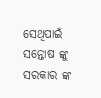ସେଥିପାଇଁ ସନ୍ତୋଷ ଙ୍କୁ ସରକାର ଙ୍କ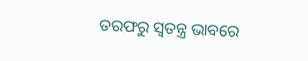ତରଫରୁ ସ୍ବତନ୍ତ୍ର ଭାବରେ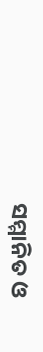ସମ୍ମାନିତ ଓ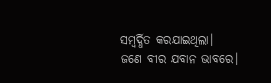ସମ୍ବର୍ଦ୍ଧିତ କରଯାଇଥିଲା।
ଜଣେ ବୀର ଯବାନ ଭାବରେ।